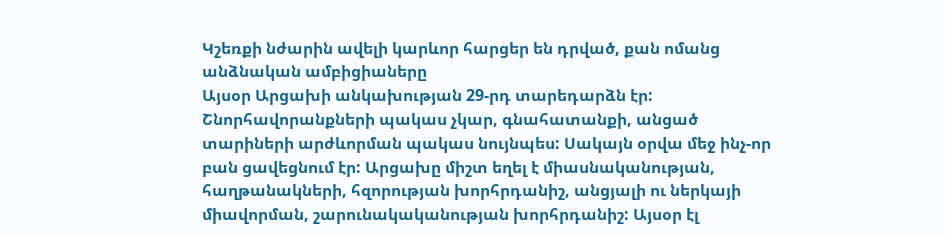Կշեռքի նժարին ավելի կարևոր հարցեր են դրված, քան ոմանց անձնական ամբիցիաները
Այսօր Արցախի անկախության 29-րդ տարեդարձն էր: Շնորհավորանքների պակաս չկար, գնահատանքի, անցած տարիների արժևորման պակաս նույնպես: Սակայն օրվա մեջ ինչ-որ բան ցավեցնում էր: Արցախը միշտ եղել է միասնականության, հաղթանակների, հզորության խորհրդանիշ, անցյալի ու ներկայի միավորման, շարունակականության խորհրդանիշ: Այսօր էլ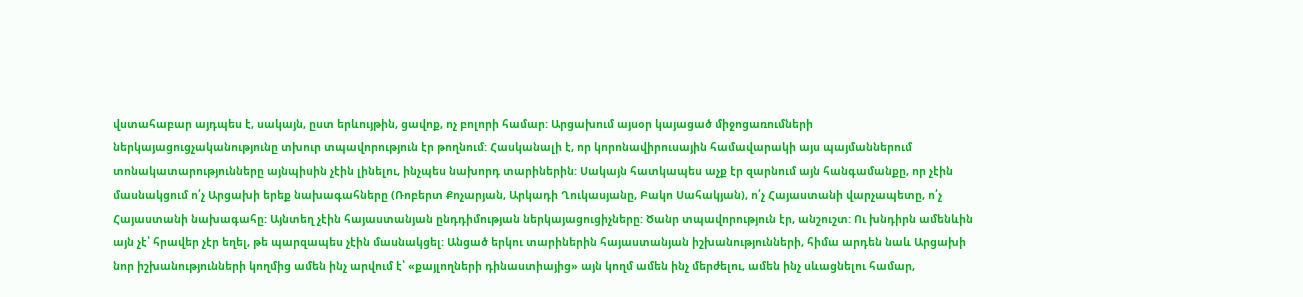վստահաբար այդպես է, սակայն, ըստ երևույթին, ցավոք, ոչ բոլորի համար: Արցախում այսօր կայացած միջոցառումների ներկայացուցչականությունը տխուր տպավորություն էր թողնում: Հասկանալի է, որ կորոնավիրուսային համավարակի այս պայմաններում տոնակատարությունները այնպիսին չէին լինելու, ինչպես նախորդ տարիներին: Սակայն հատկապես աչք էր զարնում այն հանգամանքը, որ չէին մասնակցում ո՛չ Արցախի երեք նախագահները (Ռոբերտ Քոչարյան, Արկադի Ղուկասյանը, Բակո Սահակյան), ո՛չ Հայաստանի վարչապետը, ո՛չ Հայաստանի նախագահը: Այնտեղ չէին հայաստանյան ընդդիմության ներկայացուցիչները: Ծանր տպավորություն էր, անշուշտ: Ու խնդիրն ամենևին այն չէ՝ հրավեր չէր եղել, թե պարզապես չէին մասնակցել: Անցած երկու տարիներին հայաստանյան իշխանությունների, հիմա արդեն նաև Արցախի նոր իշխանությունների կողմից ամեն ինչ արվում է՝ «քայլողների դինաստիայից» այն կողմ ամեն ինչ մերժելու, ամեն ինչ սևացնելու համար,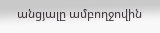անցյալը ամբողջովին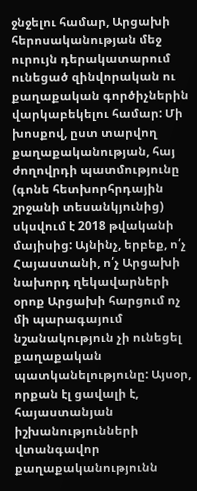ջնջելու համար, Արցախի հերոսականության մեջ ուրույն դերակատարում ունեցած զինվորական ու քաղաքական գործիչներին վարկաբեկելու համար: Մի խոսքով, ըստ տարվող քաղաքականության, հայ ժողովրդի պատմությունը (գոնե հետխորհրդային շրջանի տեսանկյունից) սկսվում է 2018 թվականի մայիսից: Այնինչ, երբեք, ո՛չ Հայաստանի, ո՛չ Արցախի նախորդ ղեկավարների օրոք Արցախի հարցում ոչ մի պարագայում նշանակություն չի ունեցել քաղաքական պատկանելությունը: Այսօր, որքան էլ ցավալի է, հայաստանյան իշխանությունների վտանգավոր քաղաքականությունն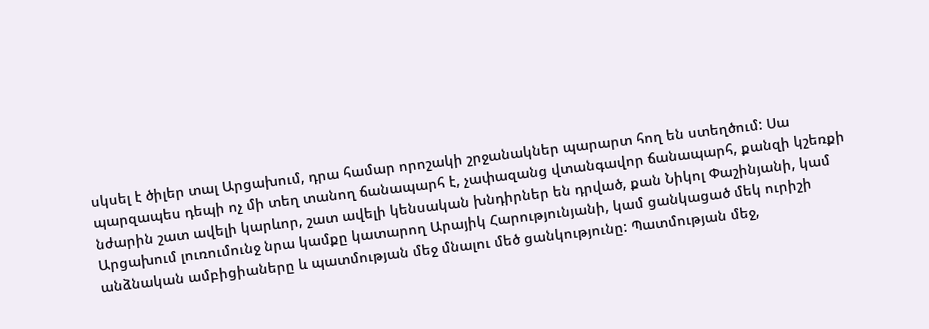սկսել է ծիլեր տալ Արցախում, դրա համար որոշակի շրջանակներ պարարտ հող են ստեղծում: Սա պարզապես դեպի ոչ մի տեղ տանող ճանապարհ է, չափազանց վտանգավոր ճանապարհ, քանզի կշեռքի նժարին շատ ավելի կարևոր, շատ ավելի կենսական խնդիրներ են դրված, քան Նիկոլ Փաշինյանի, կամ Արցախում լուռումունջ նրա կամքը կատարող Արայիկ Հարությունյանի, կամ ցանկացած մեկ ուրիշի անձնական ամբիցիաները և պատմության մեջ մնալու մեծ ցանկությունը: Պատմության մեջ,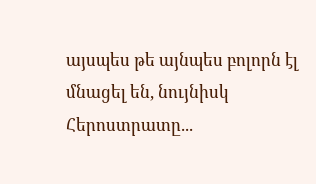այսպես թե այնպես բոլորն էլ մնացել են, նույնիսկ Հերոստրատը...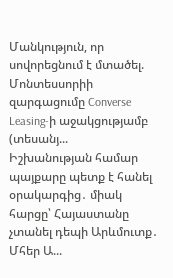Մանկություն, որ սովորեցնում է մտածել. Մոնտեսսորիի զարգացումը Converse Leasing-ի աջակցությամբ (տեսանյ...
Իշխանության համար պայքարը պետք է հանել օրակարգից․ միակ հարցը՝ Հայաստանը չտանել դեպի Արևմուտք․ Մհեր Ա...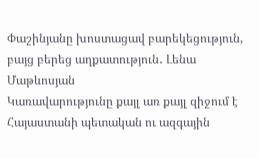Փաշինյանը խոստացավ բարեկեցություն, բայց բերեց աղքատություն․ Լենա Մաթևոսյան
Կառավարությունը քայլ առ քայլ զիջում է Հայաստանի պետական ու ազգային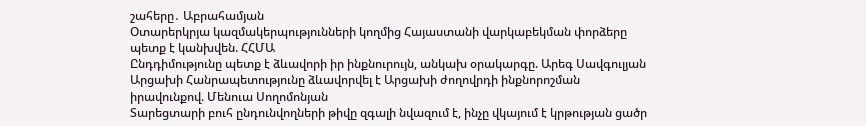շահերը․ Աբրահամյան
Օտարերկրյա կազմակերպությունների կողմից Հայաստանի վարկաբեկման փորձերը պետք է կանխվեն. ՀՀՄԱ
Ընդդիմությունը պետք է ձևավորի իր ինքնուրույն, անկախ օրակարգը. Արեգ Սավգուլյան
Արցախի Հանրապետությունը ձևավորվել է Արցախի ժողովրդի ինքնորոշման իրավունքով. Մենուա Սողոմոնյան
Տարեցտարի բուհ ընդունվողների թիվը զգալի նվազում է, ինչը վկայում է կրթության ցածր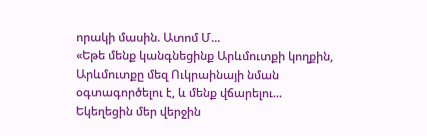որակի մասին. Ատոմ Մ...
«Եթե մենք կանգնեցինք Արևմուտքի կողքին, Արևմուտքը մեզ Ուկրաինայի նման օգտագործելու է, և մենք վճարելու...
Եկեղեցին մեր վերջին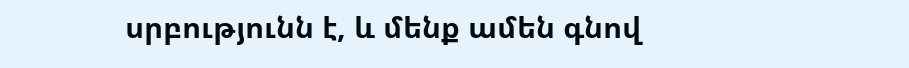սրբությունն է, և մենք ամեն գնով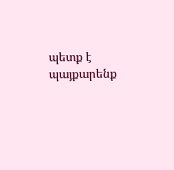պետք է պայքարենք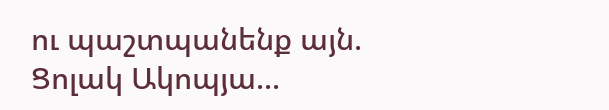ու պաշտպանենք այն. Ցոլակ Ակոպյա...